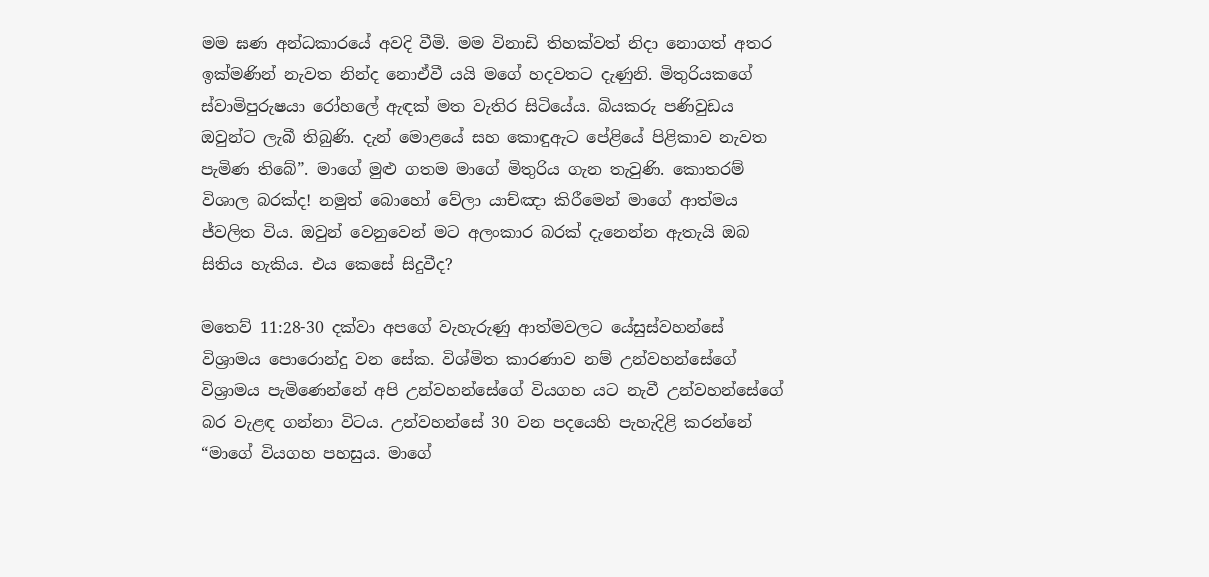මම ඝණ අන්ධකාරයේ අවදි වීමි. මම විනාඩි තිහක්වත් නිදා නොගත් අතර ඉක්මණින් නැවත නින්ද නොඒවී යයි මගේ හදවතට දැණුනි. මිතුරියකගේ ස්වාමිපුරුෂයා රෝහලේ ඇඳක් මත වැතිර සිටියේය. බියකරු පණිවුඩය ඔවුන්ට ලැබී තිබුණි. දැන් මොළයේ සහ කොඳුඇට පේළියේ පිළිකාව නැවත පැමිණ තිබේ”. මාගේ මුළු ගතම මාගේ මිතුරිය ගැන තැවුණි. කොතරම් විශාල බරක්ද! නමුත් බොහෝ වේලා යාච්ඤා කිරීමෙන් මාගේ ආත්මය ජ්වලිත විය. ඔවුන් වෙනුවෙන් මට අලංකාර බරක් දැනෙන්න ඇතැයි ඔබ සිතිය හැකිය. එය කෙසේ සිදුවීද?

මතෙව් 11:28-30 දක්වා අපගේ වැහැරුණු ආත්මවලට යේසුස්වහන්සේ විශ්‍රාමය පොරොන්දු වන සේක. විශ්මිත කාරණාව නම් උන්වහන්සේගේ විශ්‍රාමය පැමිණෙන්නේ අපි උන්වහන්සේගේ වියගහ යට නැවී උන්වහන්සේගේ බර වැළඳ ගන්නා විටය. උන්වහන්සේ 30 වන පදයෙහි පැහැදිළි කරන්නේ “මාගේ වියගහ පහසුය. මාගේ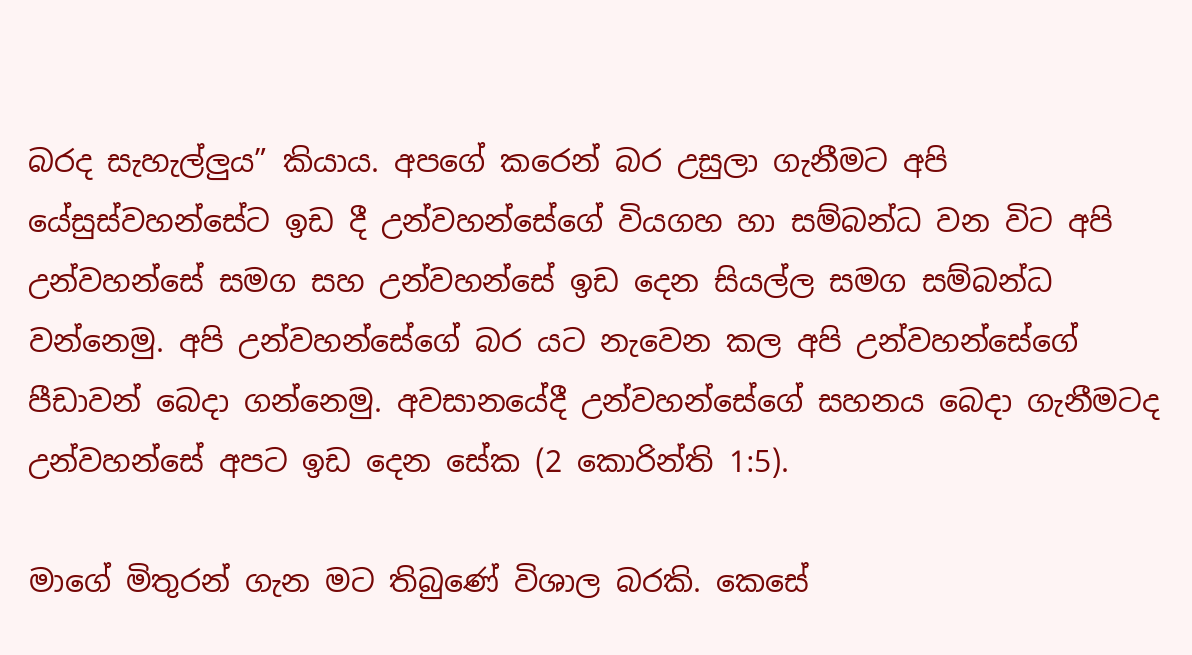බරද සැහැල්ලුය” කියාය. අපගේ කරෙන් බර උසුලා ගැනීමට අපි යේසුස්වහන්සේට ඉඩ දී උන්වහන්සේගේ වියගහ හා සම්බන්ධ වන විට අපි උන්වහන්සේ සමග සහ උන්වහන්සේ ඉඩ දෙන සියල්ල සමග සම්බන්ධ වන්නෙමු. අපි උන්වහන්සේගේ බර යට නැවෙන කල අපි උන්වහන්සේගේ පීඩාවන් බෙදා ගන්නෙමු. අවසානයේදී උන්වහන්සේගේ සහනය බෙදා ගැනීමටද උන්වහන්සේ අපට ඉඩ දෙන සේක (2 කොරින්ති 1:5).

මාගේ මිතුරන් ගැන මට තිබුණේ විශාල බරකි. කෙසේ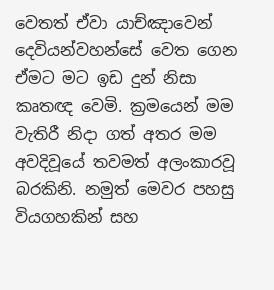වෙතත් ඒවා යාච්ඤාවෙන් දෙවියන්වහන්සේ වෙත ගෙන ඒමට මට ඉඩ දුන් නිසා කෘතඥ වෙමි. ක්‍රමයෙන් මම වැතිරී නිදා ගත් අතර මම අවදිවූයේ තවමත් අලංකාරවූ බරකිනි. නමුත් මෙවර පහසු වියගහකින් සහ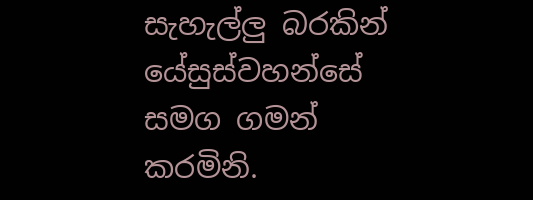සැහැල්ලු බරකින් යේසුස්වහන්සේ සමග ගමන් කරමිනි.